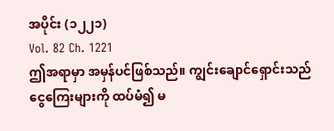အပိုင်း (၁၂၂၁)
Vol. 82 Ch. 1221
ဤအရာမှာ အမှန်ပင်ဖြစ်သည်။ ကျွင်းချောင်ရှောင်းသည် ငွေကြေးများကို ထပ်မံ၍ မ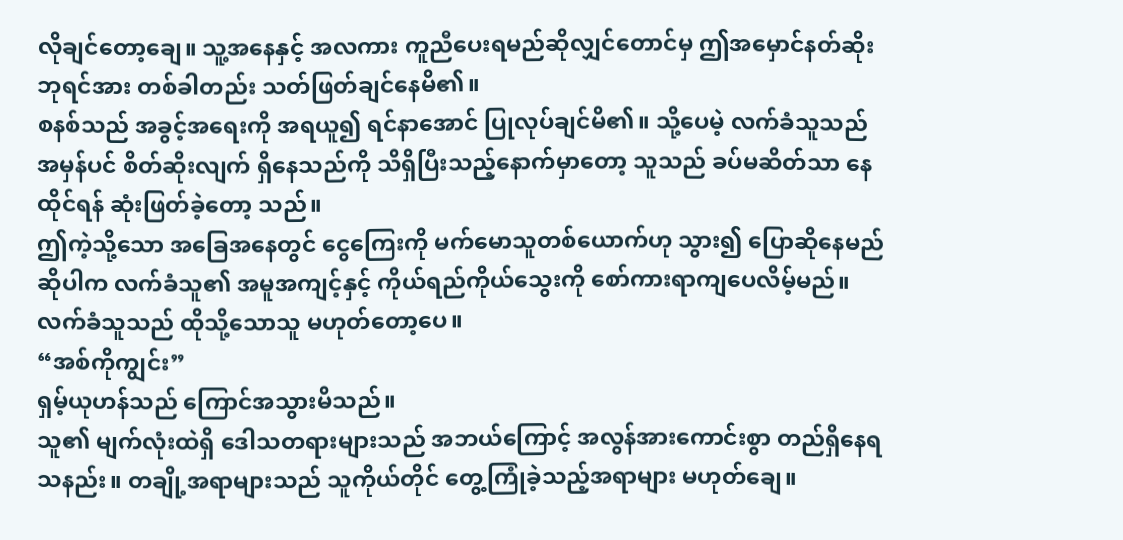လိုချင်တော့ချေ။ သူ့အနေနှင့် အလကား ကူညီပေးရမည်ဆိုလျှင်တောင်မှ ဤအမှောင်နတ်ဆိုးဘုရင်အား တစ်ခါတည်း သတ်ဖြတ်ချင်နေမိ၏။
စနစ်သည် အခွင့်အရေးကို အရယူ၍ ရင်နာအောင် ပြုလုပ်ချင်မိ၏။ သို့ပေမဲ့ လက်ခံသူသည် အမှန်ပင် စိတ်ဆိုးလျက် ရှိနေသည်ကို သိရှိပြီးသည့်နောက်မှာတော့ သူသည် ခပ်မဆိတ်သာ နေထိုင်ရန် ဆုံးဖြတ်ခဲ့တော့ သည်။
ဤကဲ့သို့သော အခြေအနေတွင် ငွေကြေးကို မက်မောသူတစ်ယောက်ဟု သွား၍ ပြောဆိုနေမည်ဆိုပါက လက်ခံသူ၏ အမူအကျင့်နှင့် ကိုယ်ရည်ကိုယ်သွေးကို စော်ကားရာကျပေလိမ့်မည်။ လက်ခံသူသည် ထိုသို့သောသူ မဟုတ်တော့ပေ။
“အစ်ကိုကျွင်း”
ရှမ့်ယုဟန်သည် ကြောင်အသွားမိသည်။
သူ၏ မျက်လုံးထဲရှိ ဒေါသတရားများသည် အဘယ်ကြောင့် အလွန်အားကောင်းစွာ တည်ရှိနေရသနည်း။ တချို့အရာများသည် သူကိုယ်တိုင် တွေ့ကြုံခဲ့သည့်အရာများ မဟုတ်ချေ။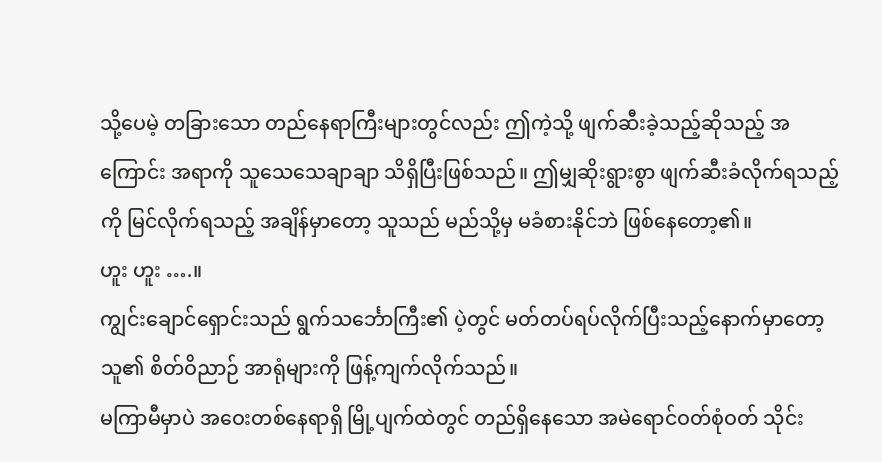သို့ပေမဲ့ တခြားသော တည်နေရာကြီးများတွင်လည်း ဤကဲ့သို့ ဖျက်ဆီးခဲ့သည့်ဆိုသည့် အကြောင်း အရာကို သူသေသေချာချာ သိရှိပြီးဖြစ်သည်။ ဤမျှဆိုးရွားစွာ ဖျက်ဆီးခံလိုက်ရသည့်ကို မြင်လိုက်ရသည့် အချိန်မှာတော့ သူသည် မည်သို့မှ မခံစားနိုင်ဘဲ ဖြစ်နေတော့၏။
ဟူး ဟူး ….။
ကျွင်းချောင်ရှောင်းသည် ရွက်သင်္ဘောကြီး၏ ပဲ့တွင် မတ်တပ်ရပ်လိုက်ပြီးသည့်နောက်မှာတော့ သူ၏ စိတ်ဝိညာဉ် အာရုံများကို ဖြန့်ကျက်လိုက်သည်။
မကြာမီမှာပဲ အဝေးတစ်နေရာရှိ မြို့ပျက်ထဲတွင် တည်ရှိနေသော အမဲရောင်ဝတ်စုံဝတ် သိုင်း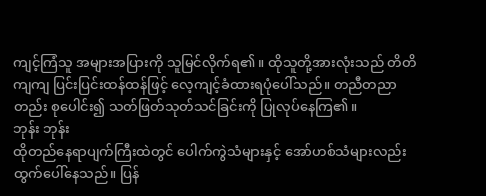ကျင့်ကြံသူ အများအပြားကို သူမြင်လိုက်ရ၏။ ထိုသူတို့အားလုံးသည် တိတိကျကျ ပြင်းပြင်းထန်ထန်ဖြင့် လေ့ကျင့်ခံထားရပုံပေါ်သည်။ တညီတညာတည်း စုပေါင်း၍ သတ်ဖြတ်သုတ်သင်ခြင်းကို ပြုလုပ်နေကြ၏။
ဘုန်း ဘုန်း
ထိုတည်နေရာပျက်ကြီးထဲတွင် ပေါက်ကွဲသံများနှင့် အော်ဟစ်သံများလည်း ထွက်ပေါ်နေသည်။ ပြန်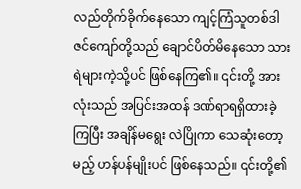လည်တိုက်ခိုက်နေသော ကျင့်ကြံသူတစ်ဒါဇင်ကျော်တို့သည် ချောင်ပိတ်မိနေသော သားရဲများကဲ့သို့ပင် ဖြစ်နေကြ၏။ ၎င်းတို့ အားလုံးသည် အပြင်းအထန် ဒဏ်ရာရရှိထားခဲ့ကြပြီး အချိန်မရွေး လဲပြိုကာ သေဆုံးတော့မည့် ဟန်ပန်မျိုးပင် ဖြစ်နေသည်။ ၎င်းတို့၏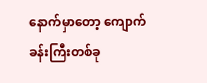နောက်မှာတော့ ကျောက်ခန်းကြီးတစ်ခု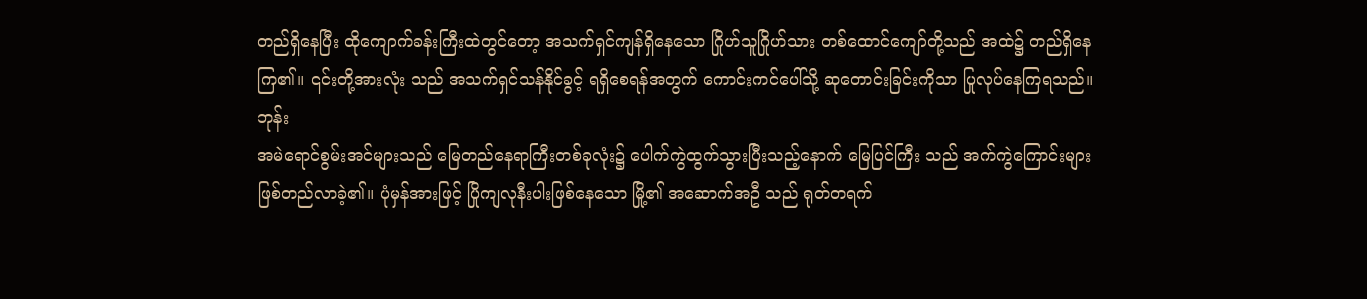တည်ရှိနေပြီး ထိုကျောက်ခန်းကြီးထဲတွင်တော့ အသက်ရှင်ကျန်ရှိနေသော ဂြိုဟ်သူဂြိုဟ်သား တစ်ထောင်ကျော်တို့သည် အထဲ၌ တည်ရှိနေကြ၏။ ၎င်းတို့အားလုံး သည် အသက်ရှင်သန်နိုင်ခွင့် ရရှိစေရန်အတွက် ကောင်းကင်ပေါ်သို့ ဆုတောင်းခြင်းကိုသာ ပြုလုပ်နေကြရသည်။
ဘုန်း
အမဲရောင်စွမ်းအင်များသည် မြေတည်နေရာကြီးတစ်ခုလုံး၌ ပေါက်ကွဲထွက်သွားပြီးသည့်နောက် မြေပြင်ကြီး သည် အက်ကွဲကြောင်းများ ဖြစ်တည်လာခဲ့၏။ ပုံမှန်အားဖြင့် ပြိုကျလုနီးပါးဖြစ်နေသော မြို့၏ အဆောက်အဦ သည် ရုတ်တရက်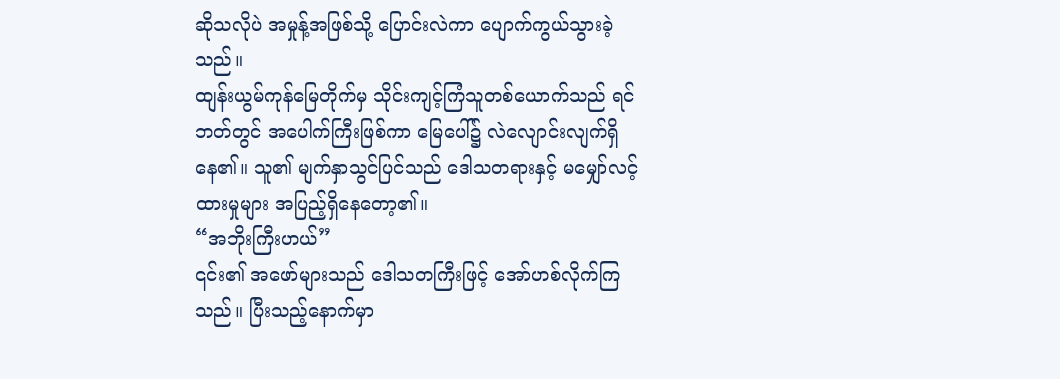ဆိုသလိုပဲ အမှုန့်အဖြစ်သို့ ပြောင်းလဲကာ ပျောက်ကွယ်သွားခဲ့သည်။
ထျန်းယွမ်ကုန်မြေတိုက်မှ သိုင်းကျင့်ကြံသူတစ်ယောက်သည် ရင်ဘတ်တွင် အပေါက်ကြီးဖြစ်ကာ မြေပေါ်၌ လဲလျောင်းလျက်ရှိနေ၏။ သူ၏ မျက်နှာသွင်ပြင်သည် ဒေါသတရားနှင့် မမျှော်လင့်ထားမှုများ အပြည့်ရှိနေတော့၏။
“အဘိုးကြီးဟယ်”
၎င်း၏ အဖော်များသည် ဒေါသတကြီးဖြင့် အော်ဟစ်လိုက်ကြသည်။ ပြီးသည့်နောက်မှာ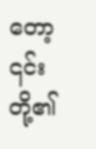တော့ ၎င်းတို့၏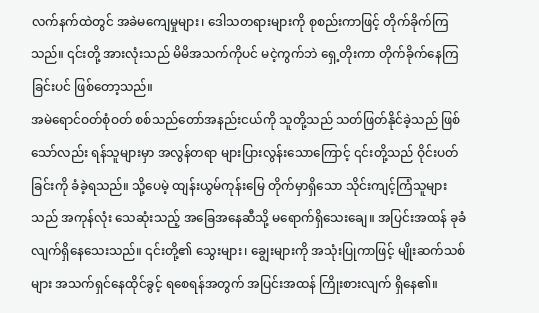လက်နက်ထဲတွင် အခဲမကျေမှုများ၊ ဒေါသတရားများကို စုစည်းကာဖြင့် တိုက်ခိုက်ကြသည်။ ၎င်းတို့ အားလုံးသည် မိမိအသက်ကိုပင် မငဲ့ကွက်ဘဲ ရှေ့တိုးကာ တိုက်ခိုက်နေကြခြင်းပင် ဖြစ်တော့သည်။
အမဲရောင်ဝတ်စုံဝတ် စစ်သည်တော်အနည်းငယ်ကို သူတို့သည် သတ်ဖြတ်နိုင်ခဲ့သည် ဖြစ်သော်လည်း ရန်သူများမှာ အလွန်တရာ များပြားလွန်းသောကြောင့် ၎င်းတို့သည် ဝိုင်းပတ်ခြင်းကို ခံခဲ့ရသည်။ သို့ပေမဲ့ ထျန်းယွမ်ကုန်းမြေ တိုက်မှာရှိသော သိုင်းကျင့်ကြံသူများသည် အကုန်လုံး သေဆုံးသည့် အခြေအနေဆီသို့ မရောက်ရှိသေးချေ။ အပြင်းအထန် ခုခံလျက်ရှိနေသေးသည်။ ၎င်းတို့၏ သွေးများ၊ ချွေးများကို အသုံးပြုကာဖြင့် မျိုးဆက်သစ်များ အသက်ရှင်နေထိုင်ခွင့် ရစေရန်အတွက် အပြင်းအထန် ကြိုးစားလျက် ရှိနေ၏။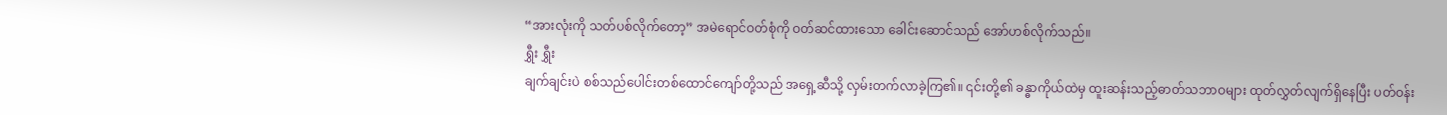“အားလုံးကို သတ်ပစ်လိုက်တော့” အမဲရောင်ဝတ်စုံကို ဝတ်ဆင်ထားသော ခေါင်းဆောင်သည် အော်ဟစ်လိုက်သည်။
ရွှီး ရွှီး
ချက်ချင်းပဲ စစ်သည်ပေါင်းတစ်ထောင်ကျော်တို့သည် အရှေ့ဆီသို့ လှမ်းတက်လာခဲ့ကြ၏။ ၎င်းတို့၏ ခန္ဓာကိုယ်ထဲမှ ထူးဆန်းသည့်ဓာတ်သဘာဝများ ထုတ်လွှတ်လျက်ရှိနေပြီး ပတ်ဝန်း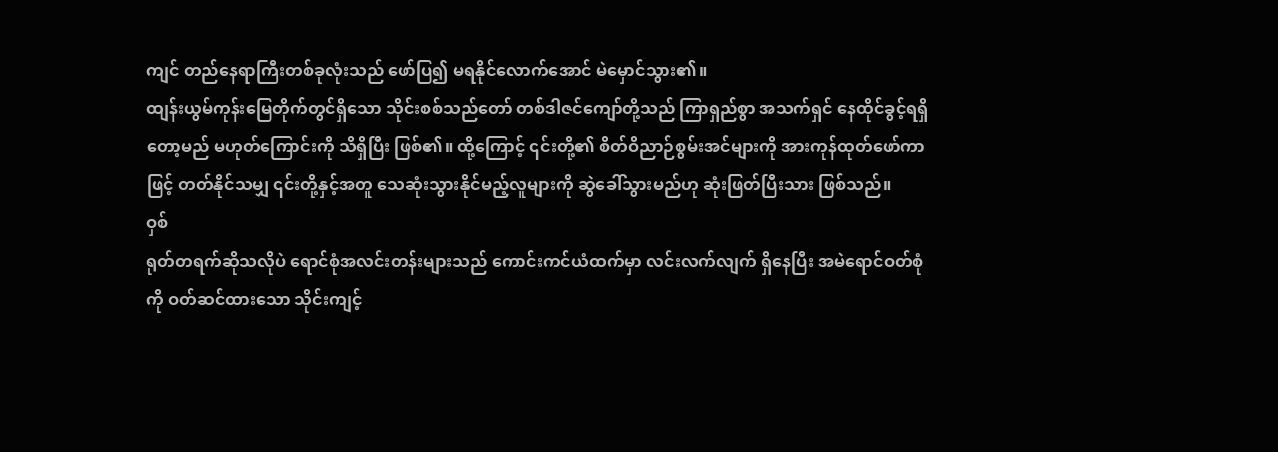ကျင် တည်နေရာကြီးတစ်ခုလုံးသည် ဖော်ပြ၍ မရနိုင်လောက်အောင် မဲမှောင်သွား၏။
ထျန်းယွမ်ကုန်းမြေတိုက်တွင်ရှိသော သိုင်းစစ်သည်တော် တစ်ဒါဇင်ကျော်တို့သည် ကြာရှည်စွာ အသက်ရှင် နေထိုင်ခွင့်ရရှိတော့မည် မဟုတ်ကြောင်းကို သိရှိပြီး ဖြစ်၏။ ထို့ကြောင့် ၎င်းတို့၏ စိတ်ဝိညာဉ်စွမ်းအင်များကို အားကုန်ထုတ်ဖော်ကာဖြင့် တတ်နိုင်သမျှ ၎င်းတို့နှင့်အတူ သေဆုံးသွားနိုင်မည့်လူများကို ဆွဲခေါ်သွားမည်ဟု ဆုံးဖြတ်ပြီးသား ဖြစ်သည်။
ဝှစ်
ရုတ်တရက်ဆိုသလိုပဲ ရောင်စုံအလင်းတန်းများသည် ကောင်းကင်ယံထက်မှာ လင်းလက်လျက် ရှိနေပြီး အမဲရောင်ဝတ်စုံကို ဝတ်ဆင်ထားသော သိုင်းကျင့်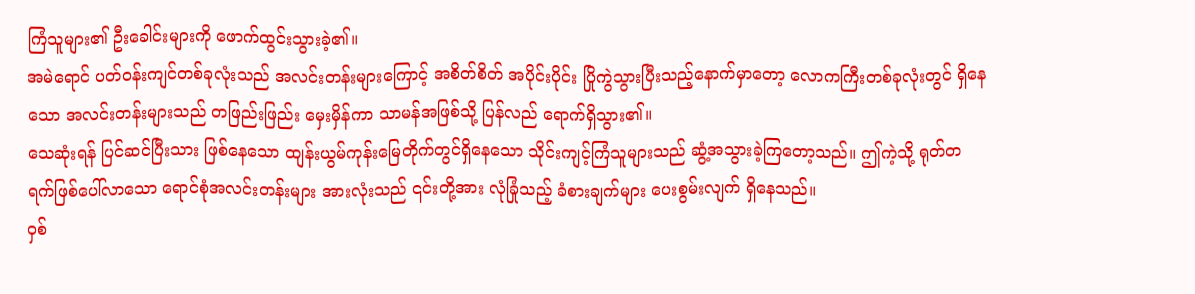ကြံသူများ၏ ဦးခေါင်းများကို ဖောက်ထွင်းသွားခဲ့၏။
အမဲရောင် ပတ်ဝန်းကျင်တစ်ခုလုံးသည် အလင်းတန်းများကြောင့် အစိတ်စိတ် အပိုင်းပိုင်း ပြိုကွဲသွားပြီးသည့်နောက်မှာတော့ လောကကြီးတစ်ခုလုံးတွင် ရှိနေသော အလင်းတန်းများသည် တဖြည်းဖြည်း မှေးမှိန်ကာ သာမန်အဖြစ်သို့ ပြန်လည် ရောက်ရှိသွား၏။
သေဆုံးရန် ပြင်ဆင်ပြီးသား ဖြစ်နေသော ထျန်းယွမ်ကုန်းမြေတိုက်တွင်ရှိနေသော သိုင်းကျင့်ကြံသူများသည် ဆွံ့အသွားခဲ့ကြတော့သည်။ ဤကဲ့သို့ ရုတ်တရက်ဖြစ်ပေါ်လာသော ရောင်စုံအလင်းတန်းများ အားလုံးသည် ၎င်းတို့အား လုံခြုံသည့် ခံစားချက်များ ပေးစွမ်းလျက် ရှိနေသည်။
ဝှစ်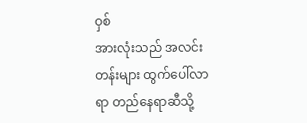ဝှစ်
အားလုံးသည် အလင်းတန်းများ ထွက်ပေါ်လာရာ တည်နေရာဆီသို့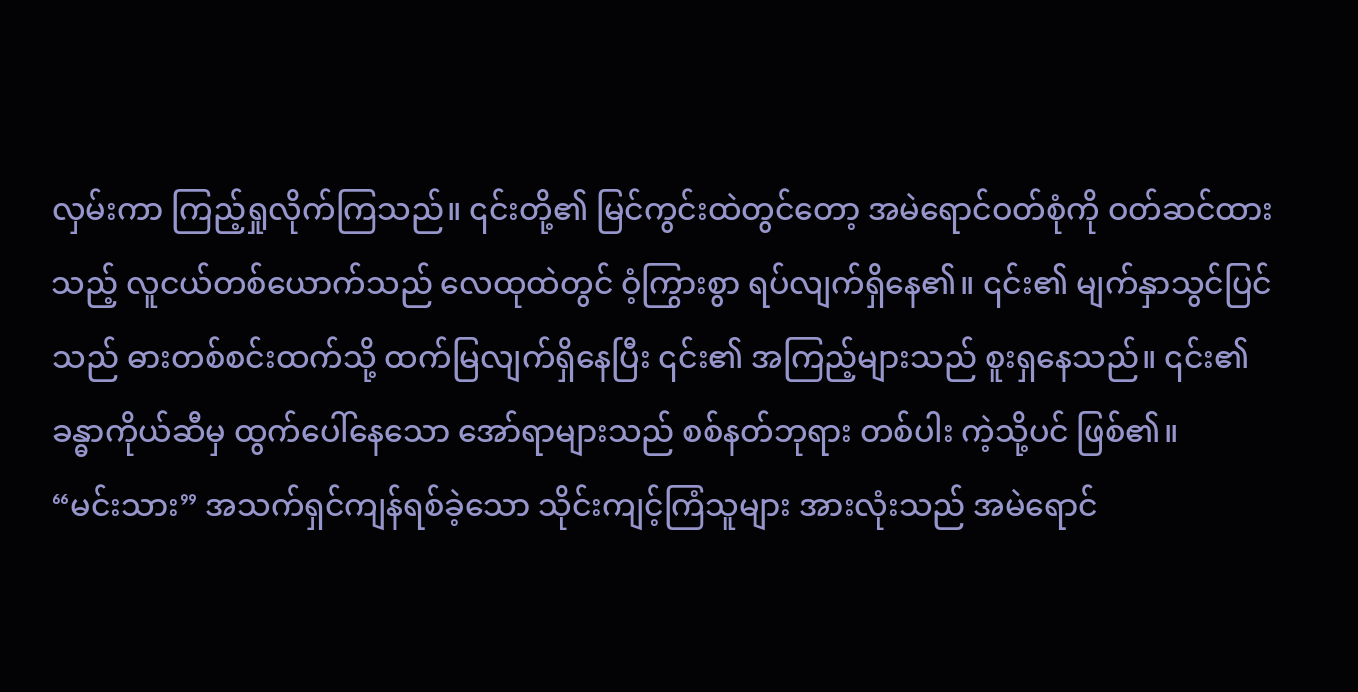လှမ်းကာ ကြည့်ရှုလိုက်ကြသည်။ ၎င်းတို့၏ မြင်ကွင်းထဲတွင်တော့ အမဲရောင်ဝတ်စုံကို ဝတ်ဆင်ထားသည့် လူငယ်တစ်ယောက်သည် လေထုထဲတွင် ဝံ့ကြွားစွာ ရပ်လျက်ရှိနေ၏။ ၎င်း၏ မျက်နှာသွင်ပြင်သည် ဓားတစ်စင်းထက်သို့ ထက်မြလျက်ရှိနေပြီး ၎င်း၏ အကြည့်များသည် စူးရှနေသည်။ ၎င်း၏ ခန္ဓာကိုယ်ဆီမှ ထွက်ပေါ်နေသော အော်ရာများသည် စစ်နတ်ဘုရား တစ်ပါး ကဲ့သို့ပင် ဖြစ်၏။
“မင်းသား” အသက်ရှင်ကျန်ရစ်ခဲ့သော သိုင်းကျင့်ကြံသူများ အားလုံးသည် အမဲရောင်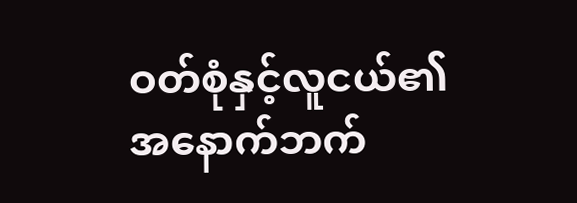ဝတ်စုံနှင့်လူငယ်၏ အနောက်ဘက်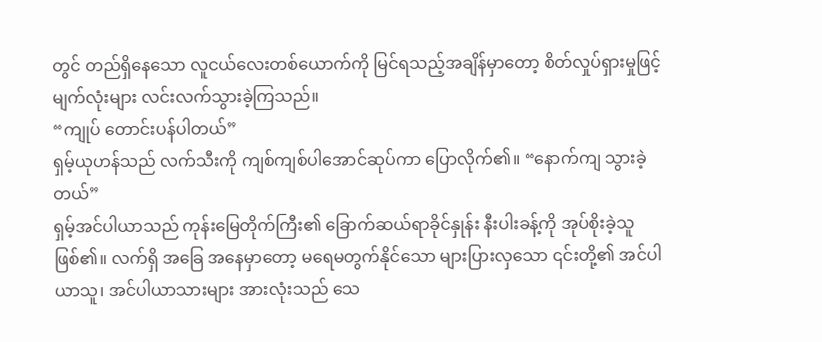တွင် တည်ရှိနေသော လူငယ်လေးတစ်ယောက်ကို မြင်ရသည့်အချိန်မှာတော့ စိတ်လှုပ်ရှားမှုဖြင့် မျက်လုံးများ လင်းလက်သွားခဲ့ကြသည်။
“ကျုပ် တောင်းပန်ပါတယ်”
ရှမ့်ယုဟန်သည် လက်သီးကို ကျစ်ကျစ်ပါအောင်ဆုပ်ကာ ပြောလိုက်၏။ “နောက်ကျ သွားခဲ့တယ်”
ရှမ့်အင်ပါယာသည် ကုန်းမြေတိုက်ကြီး၏ ခြောက်ဆယ်ရာခိုင်နှုန်း နီးပါးခန့်ကို အုပ်စိုးခဲ့သူဖြစ်၏။ လက်ရှိ အခြေ အနေမှာတော့ မရေမတွက်နိုင်သော များပြားလှသော ၎င်းတို့၏ အင်ပါယာသူ၊ အင်ပါယာသားများ အားလုံးသည် သေ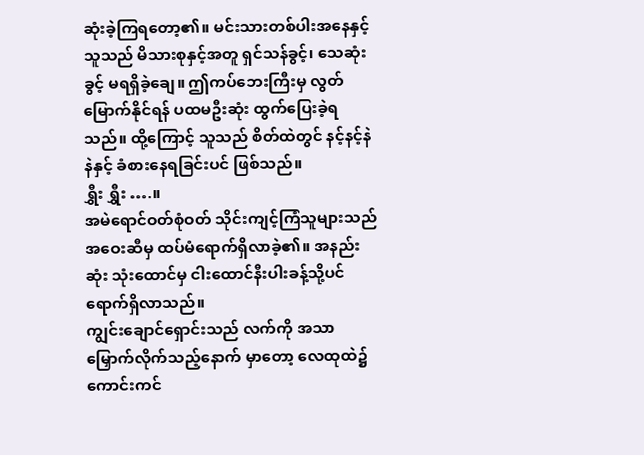ဆုံးခဲ့ကြရတော့၏။ မင်းသားတစ်ပါးအနေနှင့် သူသည် မိသားစုနှင့်အတူ ရှင်သန်ခွင့်၊ သေဆုံးခွင့် မရရှိခဲ့ချေ။ ဤကပ်ဘေးကြီးမှ လွတ်မြောက်နိုင်ရန် ပထမဦးဆုံး ထွက်ပြေးခဲ့ရသည်။ ထို့ကြောင့် သူသည် စိတ်ထဲတွင် နင့်နင့်နဲနဲနှင့် ခံစားနေရခြင်းပင် ဖြစ်သည်။
ရွှီး ရွှီး ….။
အမဲရောင်ဝတ်စုံဝတ် သိုင်းကျင့်ကြံသူများသည် အဝေးဆီမှ ထပ်မံရောက်ရှိလာခဲ့၏။ အနည်းဆုံး သုံးထောင်မှ ငါးထောင်နီးပါးခန့်သို့ပင် ရောက်ရှိလာသည်။
ကျွင်းချောင်ရှောင်းသည် လက်ကို အသာမြှောက်လိုက်သည့်နောက် မှာတော့ လေထုထဲ၌ ကောင်းကင်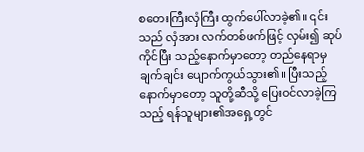စတေးကြီးလှံကြီး ထွက်ပေါ်လာခဲ့၏။ ၎င်းသည် လှံအား လက်တစ်ဖက်ဖြင့် လှမ်း၍ ဆုပ်ကိုင်ပြီး သည့်နောက်မှာတော့ တည်နေရာမှ ချက်ချင်း ပျောက်ကွယ်သွား၏။ ပြီးသည့်နောက်မှာတော့ သူတို့ဆီသို့ ပြေးဝင်လာခဲ့ကြသည့် ရန်သူများ၏အရှေ့တွင်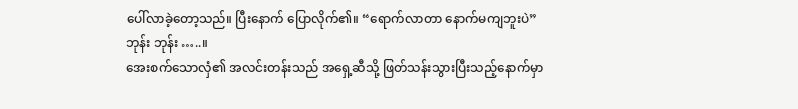ပေါ်လာခဲ့တော့သည်။ ပြီးနောက် ပြောလိုက်၏။ “ရောက်လာတာ နောက်မကျဘူးပဲ”
ဘုန်း ဘုန်း …..။
အေးစက်သောလှံ၏ အလင်းတန်းသည် အရှေ့ဆီသို့ ဖြတ်သန်းသွားပြီးသည့်နောက်မှာ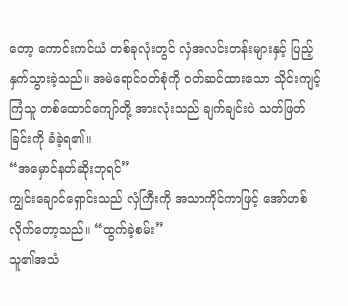တော့ ကောင်းကင်ယံ တစ်ခုလုံးတွင် လှံအလင်းတန်းများနှင့် ပြည့်နှက်သွားခဲ့သည်။ အမဲရောင်ဝတ်စုံကို ဝတ်ဆင်ထားသော သိုင်းကျင့်ကြံသူ တစ်ထောင်ကျော်တို့ အားလုံးသည် ချက်ချင်းပဲ သတ်ဖြတ်ခြင်းကို ခံခဲ့ရ၏။
“အမှောင်နတ်ဆိုးဘုရင်”
ကျွင်းချောင်ရှောင်းသည် လှံကြီးကို အသာကိုင်ကာဖြင့် အော်ဟစ်လိုက်တော့သည်။ “ထွက်ခဲ့စမ်း”
သူ၏အသံ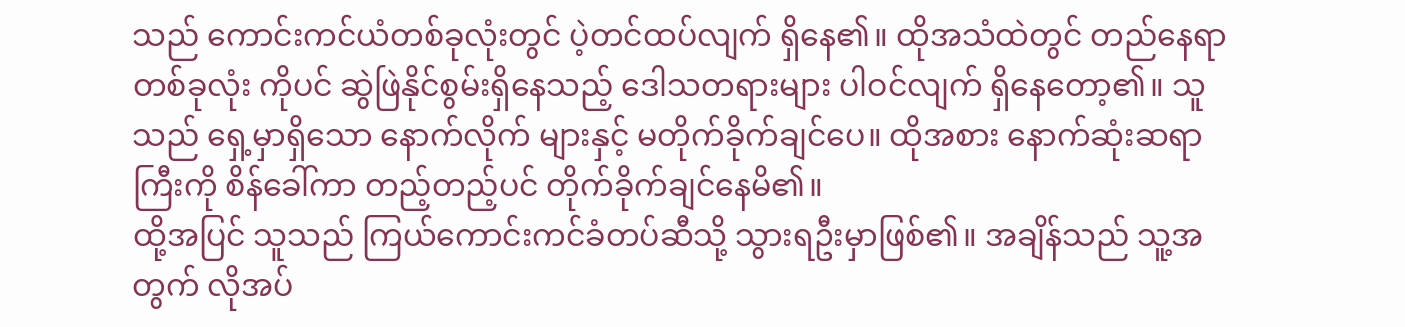သည် ကောင်းကင်ယံတစ်ခုလုံးတွင် ပဲ့တင်ထပ်လျက် ရှိနေ၏။ ထိုအသံထဲတွင် တည်နေရာတစ်ခုလုံး ကိုပင် ဆွဲဖြဲနိုင်စွမ်းရှိနေသည့် ဒေါသတရားများ ပါဝင်လျက် ရှိနေတော့၏။ သူသည် ရှေ့မှာရှိသော နောက်လိုက် များနှင့် မတိုက်ခိုက်ချင်ပေ။ ထိုအစား နောက်ဆုံးဆရာကြီးကို စိန်ခေါ်ကာ တည့်တည့်ပင် တိုက်ခိုက်ချင်နေမိ၏။
ထို့အပြင် သူသည် ကြယ်ကောင်းကင်ခံတပ်ဆီသို့ သွားရဦးမှာဖြစ်၏။ အချိန်သည် သူ့အတွက် လိုအပ်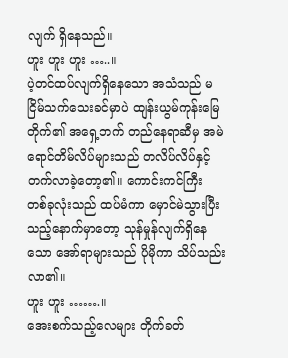လျက် ရှိနေသည်။
ဟူး ဟူး ဟူး …..။
ပဲ့တင်ထပ်လျက်ရှိနေသော အသံသည် မငြိမ်သက်သေးခင်မှာပဲ ထျန်းယွမ်ကုန်းမြေတိုက်၏ အရှေ့ဘက် တည်နေရာဆီမှ အမဲရောင်တိမ်လိပ်များသည် တလိပ်လိပ်နှင့် တက်လာခဲ့တော့၏။ ကောင်းကင်ကြီး တစ်ခုလုံးသည် ထပ်မံကာ မှောင်မဲသွားပြီးသည့်နောက်မှာတော့ သုန်မှုန်လျက်ရှိနေသော အော်ရာများသည် ပိုမိုကာ သိပ်သည်းလာ၏။
ဟူး ဟူး …….။
အေးစက်သည့်လေများ တိုက်ခတ်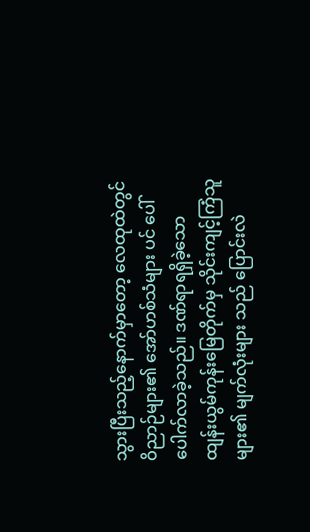သွားပြီးသည့်နောက်မှာတော့ လေထုထဲတွင် ဝိညာဉ်များ၏ အော်ဟစ်သံများ ပင် ပေါ်ပေါက်လာခဲ့သည်။ ဒဏ်ရာရရှိခဲ့သော ထျန်းယွမ်ကုန်းမြေတိုက်မှ သိုင်းကျင့်ကြံသူများ၏ မျက်လုံးများ သည် ပြောင်းလဲ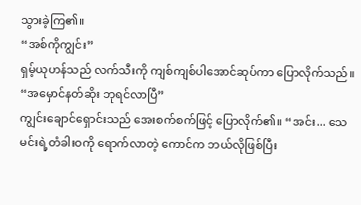သွားခဲ့ကြ၏။
“အစ်ကိုကျွင်း”
ရှမ့်ယုဟန်သည် လက်သီးကို ကျစ်ကျစ်ပါအောင်ဆုပ်ကာ ပြောလိုက်သည်။ “အမှောင်နတ်ဆိုး ဘုရင်လာပြီ”
ကျွင်းချောင်ရှောင်းသည် အေးစက်စက်ဖြင့် ပြောလိုက်၏။ “အင်း... သေမင်းရဲ့တံခါးဝကို ရောက်လာတဲ့ ကောင်က ဘယ်လိုဖြစ်ပြီး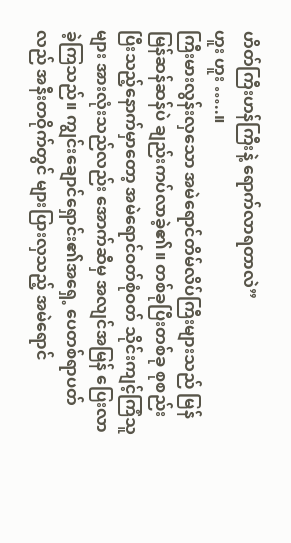ဟိတ်ကြီးဟန်ကြီးနဲ့ ရောက်လာရတာလဲ”
ဟူး ဟူး …..။
ကြီးမားလွန်းလှသော အမဲရောင်တိမ်လိပ်ကြီးများသည် မြန်မြန်ဆန်ဆန်ပဲ ချည်းကပ်လာခဲ့၏။ တစ်ခုပြီးတစ်ခု စုစည်းပြီးသည့်နောက်မှာတော့ အမဲရောင်ဝတ်စုံဝတ် သိုင်းကျင့်ကြံသူများ အားလုံးသည်လည်း အောက်ဆီမှ အလျင်အမြန် ပြေးလာခဲ့ကြသည်။ ကျွင်းချောင်ရှောင်း၏အရှေ့ ပေတစ်ရာပတ်လည် အနီးတဝိုက်တွင် များပြားလှသည့် အမဲရောင်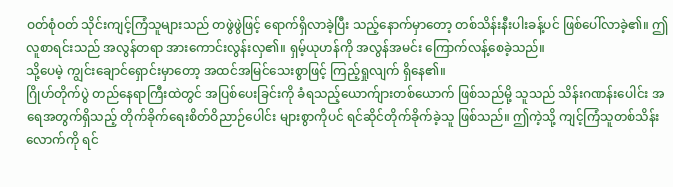ဝတ်စုံဝတ် သိုင်းကျင့်ကြံသူများသည် တဖွဲဖွဲဖြင့် ရောက်ရှိလာခဲ့ပြီး သည့်နောက်မှာတော့ တစ်သိန်းနီးပါးခန့်ပင် ဖြစ်ပေါ်လာခဲ့၏။ ဤလူစာရင်းသည် အလွန်တရာ အားကောင်းလွန်းလှ၏။ ရှမ့်ယုဟန်ကို အလွန်အမင်း ကြောက်လန့်စေခဲ့သည်။
သို့ပေမဲ့ ကျွင်းချောင်ရှောင်းမှာတော့ အထင်အမြင်သေးစွာဖြင့် ကြည့်ရှုလျက် ရှိနေ၏။
ဂြိုဟ်တိုက်ပွဲ တည်နေရာကြီးထဲတွင် အပြစ်ပေးခြင်းကို ခံရသည့်ယောက်ျားတစ်ယောက် ဖြစ်သည်မို့ သူသည် သိန်းဂဏန်းပေါင်း အရေအတွက်ရှိသည့် တိုက်ခိုက်ရေးစိတ်ဝိညာဉ်ပေါင်း များစွာကိုပင် ရင်ဆိုင်တိုက်ခိုက်ခဲ့သူ ဖြစ်သည်။ ဤကဲ့သို့ ကျင့်ကြံသူတစ်သိန်းလောက်ကို ရင်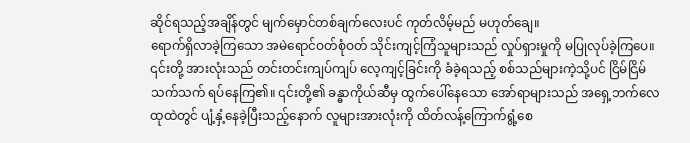ဆိုင်ရသည့်အချိန်တွင် မျက်မှောင်တစ်ချက်လေးပင် ကုတ်လိမ့်မည် မဟုတ်ချေ။
ရောက်ရှိလာခဲ့ကြသော အမဲရောင်ဝတ်စုံဝတ် သိုင်းကျင့်ကြံသူများသည် လှုပ်ရှားမှုကို မပြုလုပ်ခဲ့ကြပေ။ ၎င်းတို့ အားလုံးသည် တင်းတင်းကျပ်ကျပ် လေ့ကျင့်ခြင်းကို ခံခဲ့ရသည့် စစ်သည်များကဲ့သို့ပင် ငြိမ်ငြိမ်သက်သက် ရပ်နေကြ၏။ ၎င်းတို့၏ ခန္ဓာကိုယ်ဆီမှ ထွက်ပေါ်နေသော အော်ရာများသည် အရှေ့ဘက်လေထုထဲတွင် ပျံ့နှံ့နေခဲ့ပြီးသည့်နောက် လူများအားလုံးကို ထိတ်လန့်ကြောက်ရွံ့စေ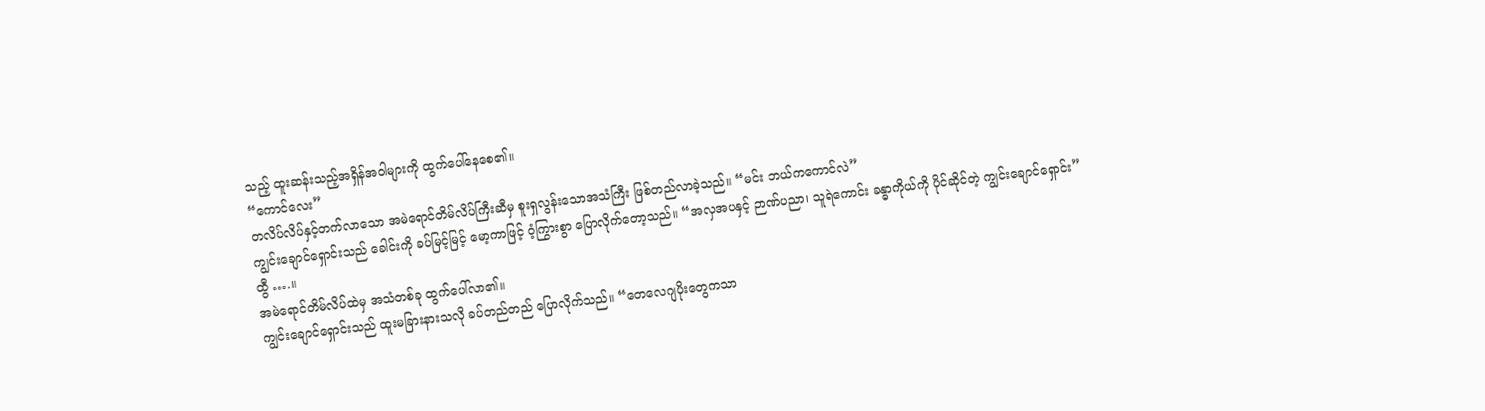သည့် ထူးဆန်းသည့်အရှိန်အဝါများကို ထွက်ပေါ်နေစေ၏။
“ကောင်လေး”
တလိပ်လိပ်နှင့်တက်လာသော အမဲရောင်တိမ်လိပ်ကြီးဆီမှ စူးရှလွန်းသောအသံကြီး ဖြစ်တည်လာခဲ့သည်။ “မင်း ဘယ်ကကောင်လဲ”
ကျွင်းချောင်ရှောင်းသည် ခေါင်းကို ခပ်မြင့်မြင့် မော့ကာဖြင့် ဝံ့ကြွားစွာ ပြောလိုက်တော့သည်။ “အလှအပနှင့် ဉာဏ်ပညာ၊ သူရဲကောင်း ခန္ဓာကိုယ်ကို ပိုင်ဆိုင်တဲ့ ကျွင်းချောင်ရှောင်း”
ထွီ ….။
အမဲရောင်တိမ်လိပ်ထဲမှ အသံတစ်ခု ထွက်ပေါ်လာ၏။
ကျွင်းချောင်ရှောင်းသည် ထူးမခြားနားသလို ခပ်တည်တည် ပြောလိုက်သည်။ “တေလေဂျပိုးတွေကသာ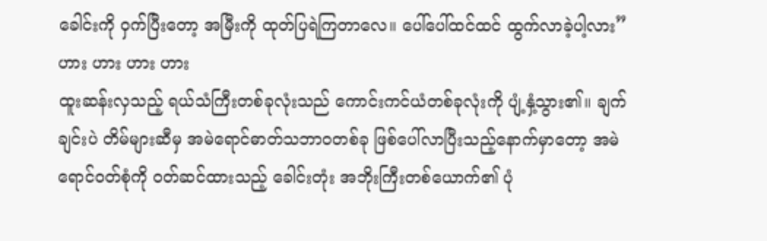ခေါင်းကို ဝှက်ပြီးတော့ အမြီးကို ထုတ်ပြရဲကြတာလေ။ ပေါ်ပေါ်ထင်ထင် ထွက်လာခဲ့ပါ့လား”
ဟား ဟား ဟား ဟား
ထူးဆန်းလှသည့် ရယ်သံကြီးတစ်ခုလုံးသည် ကောင်းကင်ယံတစ်ခုလုံးကို ပျံ့နှံ့သွား၏။ ချက်ချင်းပဲ တိမ်များဆီမှ အမဲရောင်ဓာတ်သဘာဝတစ်ခု ဖြစ်ပေါ်လာပြီးသည့်နောက်မှာတော့ အမဲရောင်ဝတ်စုံကို ဝတ်ဆင်ထားသည့် ခေါင်းတုံး အဘိုးကြီးတစ်ယောက်၏ ပုံ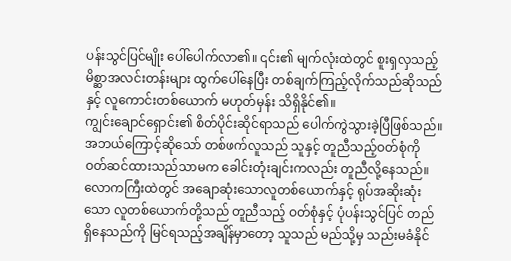ပန်းသွင်ပြင်မျိုး ပေါ်ပေါက်လာ၏။ ၎င်း၏ မျက်လုံးထဲတွင် စူးရှလှသည့် မိစ္ဆာအလင်းတန်းများ ထွက်ပေါ်နေပြီး တစ်ချက်ကြည့်လိုက်သည်ဆိုသည်နှင့် လူကောင်းတစ်ယောက် မဟုတ်မှန်း သိရှိနိုင်၏။
ကျွင်းချောင်ရှောင်း၏ စိတ်ပိုင်းဆိုင်ရာသည် ပေါက်ကွဲသွားခဲ့ပြီဖြစ်သည်။ အဘယ်ကြောင့်ဆိုသော် တစ်ဖက်လူသည် သူနှင့် တူညီသည့်ဝတ်စုံကို ဝတ်ဆင်ထားသည်သာမက ခေါင်းတုံးချင်းကလည်း တူညီလို့နေသည်။
လောကကြီးထဲတွင် အချောဆုံးသောလူတစ်ယောက်နှင့် ရုပ်အဆိုးဆုံးသော လူတစ်ယောက်တို့သည် တူညီသည့် ဝတ်စုံနှင့် ပုံပန်းသွင်ပြင် တည်ရှိနေသည်ကို မြင်ရသည့်အချိန်မှာတော့ သူသည် မည်သို့မှ သည်းမခံနိုင်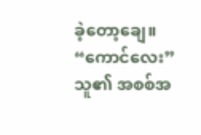ခဲ့တော့ချေ။
“ကောင်လေး”
သူ၏ အစစ်အ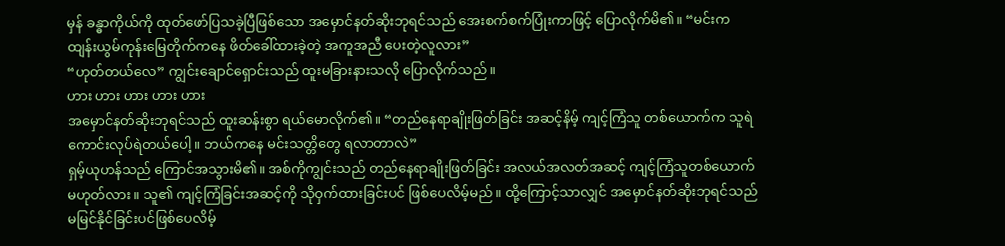မှန် ခန္ဓာကိုယ်ကို ထုတ်ဖော်ပြသခဲ့ပြီဖြစ်သော အမှောင်နတ်ဆိုးဘုရင်သည် အေးစက်စက်ပြုံးကာဖြင့် ပြောလိုက်မိ၏။ “မင်းက ထျန်းယွမ်ကုန်းမြေတိုက်ကနေ ဖိတ်ခေါ်ထားခဲ့တဲ့ အကူအညီ ပေးတဲ့လူလား”
“ဟုတ်တယ်လေ” ကျွင်းချောင်ရှောင်းသည် ထူးမခြားနားသလို ပြောလိုက်သည်။
ဟား ဟား ဟား ဟား ဟား
အမှောင်နတ်ဆိုးဘုရင်သည် ထူးဆန်းစွာ ရယ်မောလိုက်၏။ “တည်နေရာချိုးဖြတ်ခြင်း အဆင့်နိမ့် ကျင့်ကြံသူ တစ်ယောက်က သူရဲကောင်းလုပ်ရဲတယ်ပေါ့။ ဘယ်ကနေ မင်းသတ္တိတွေ ရလာတာလဲ”
ရှမ့်ယုဟန်သည် ကြောင်အသွားမိ၏။ အစ်ကိုကျွင်းသည် တည်နေရာချိုးဖြတ်ခြင်း အလယ်အလတ်အဆင့် ကျင့်ကြံသူတစ်ယောက် မဟုတ်လား။ သူ၏ ကျင့်ကြံခြင်းအဆင့်ကို သိုဝှက်ထားခြင်းပင် ဖြစ်ပေလိမ့်မည်။ ထို့ကြောင့်သာလျှင် အမှောင်နတ်ဆိုးဘုရင်သည် မမြင်နိုင်ခြင်းပင်ဖြစ်ပေလိမ့်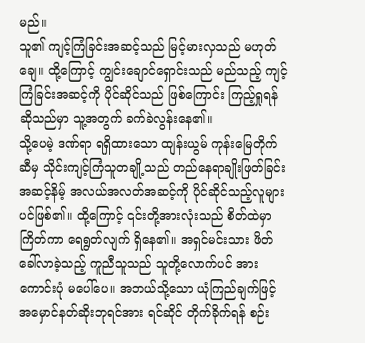မည်။
သူ၏ ကျင့်ကြံခြင်းအဆင့်သည် မြင့်မားလှသည် မဟုတ်ချေ။ ထို့ကြောင့် ကျွင်းချောင်ရှောင်းသည် မည်သည့် ကျင့်ကြံခြင်းအဆင့်ကို ပိုင်ဆိုင်သည် ဖြစ်ကြောင်း ကြည့်ရှုရန်ဆိုသည်မှာ သူ့အတွက် ခက်ခဲလွန်းနေ၏။
သို့ပေမဲ့ ဒဏ်ရာ ရရှိထားသော ထျန်းယွမ် ကုန်းမြေတိုက်ဆီမှ သိုင်းကျင့်ကြံသူတချို့သည် တည်နေရာချိုးဖြတ်ခြင်း အဆင့်နိမ့် အလယ်အလတ်အဆင့်ကို ပိုင်ဆိုင်သည့်လူများပင်ဖြစ်၏။ ထို့ကြောင့် ၎င်းတို့အားလုံးသည် စိတ်ထဲမှာ ကြိတ်ကာ ရေရွတ်လျက် ရှိနေ၏။ အရှင်မင်းသား ဖိတ်ခေါ်လာခဲ့သည့် ကူညီသူသည် သူတို့လောက်ပင် အားကောင်းပုံ မပေါ်ပေ။ အဘယ်သို့သော ယုံကြည်ချက်ဖြင့် အမှောင်နတ်ဆိုးဘုရင်အား ရင်ဆိုင် တိုက်ခိုက်ရန် စဉ်း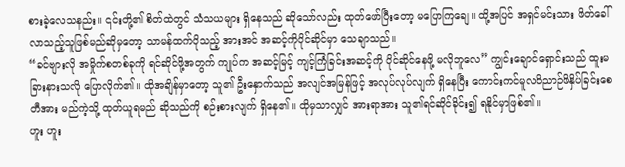စားခဲ့လေသနည်း။ ၎င်းတို့၏ စိတ်ထဲတွင် သံသယများ ရှိနေသည် ဆိုသော်လည်း ထုတ်ဖော်ပြီးတော့ မပြောကြချေ။ ထို့အပြင် အရှင်မင်းသား ဖိတ်ခေါ်လာသည့်သူဖြစ်မည်ဆိုမှတော့ သာမန်ထက်ပိုသည့် အားအင် အဆင့်ကိုပိုင်ဆိုင်မှာ သေချာသည်။
“ခင်ဗျားလို အမှိုက်စတစ်ခုကို ရင်ဆိုင်ဖို့အတွက် ကျုပ်က အဆင့်မြင့် ကျင့်ကြံခြင်းအဆင့်ကို ပိုင်ဆိုင်နေဖို့ မလိုဘူလေ” ကျွင်းချောင်ရှောင်းသည် ထူးမခြားနားသလို ပြောလိုက်၏။ ထိုအချိန်မှာတော့ သူ၏ ဦးနှောက်သည် အလျင်အမြန်ဖြင့် အလုပ်လုပ်လျက် ရှိနေပြီး ကောင်းကင်မူလဝိညာဉ်ဖိနှိပ်ခြင်းစေတီအား မည်ကဲ့သို့ ထုတ်ယူရမည် ဆိုသည်ကို စဉ်းစားလျက် ရှိနေ၏။ ထိုမှသာလျှင် အားရာအား သူ၏ရင်ဆိုင်ခိုင်း၍ ရနိုင်မှာဖြစ်၏။
ဟူး ဟူး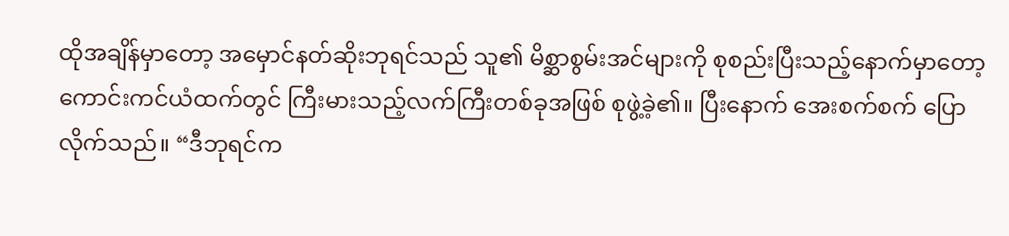ထိုအချိန်မှာတော့ အမှောင်နတ်ဆိုးဘုရင်သည် သူ၏ မိစ္ဆာစွမ်းအင်များကို စုစည်းပြီးသည့်နောက်မှာတော့ ကောင်းကင်ယံထက်တွင် ကြီးမားသည့်လက်ကြီးတစ်ခုအဖြစ် စုဖွဲ့ခဲ့၏။ ပြီးနောက် အေးစက်စက် ပြောလိုက်သည်။ “ဒီဘုရင်က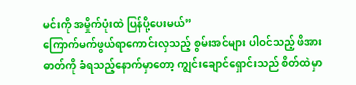မင်းကို အမှိုက်ပုံးထဲ ပြန်ပို့ပေးမယ်”
ကြောက်မက်ဖွယ်ရာကောင်းလှသည့် စွမ်းအင်များ ပါဝင်သည့် ဖိအားဓာတ်ကို ခံရသည့်နောက်မှာတော့ ကျွင်းချောင်ရှောင်းသည် စိတ်ထဲမှာ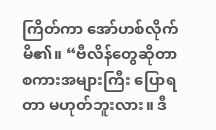ကြိတ်ကာ အော်ဟစ်လိုက်မိ၏။ “ဗီလိန်တွေဆိုတာ စကားအများကြီး ပြောရတာ မဟုတ်ဘူးလား။ ဒီ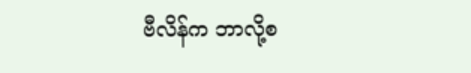ဗီလိန်က ဘာလို့စ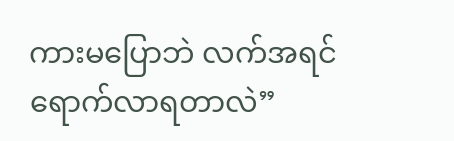ကားမပြောဘဲ လက်အရင် ရောက်လာရတာလဲ”